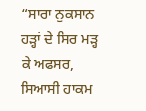“ਸਾਰਾ ਨੁਕਸਾਨ ਹੜ੍ਹਾਂ ਦੇ ਸਿਰ ਮੜ੍ਹ ਕੇ ਅਫਸਰ, ਸਿਆਸੀ ਹਾਕਮ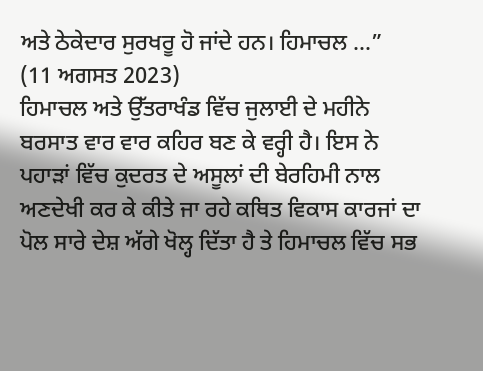ਅਤੇ ਠੇਕੇਦਾਰ ਸੁਰਖਰੂ ਹੋ ਜਾਂਦੇ ਹਨ। ਹਿਮਾਚਲ ...”
(11 ਅਗਸਤ 2023)
ਹਿਮਾਚਲ ਅਤੇ ਉੱਤਰਾਖੰਡ ਵਿੱਚ ਜੁਲਾਈ ਦੇ ਮਹੀਨੇ ਬਰਸਾਤ ਵਾਰ ਵਾਰ ਕਹਿਰ ਬਣ ਕੇ ਵਰ੍ਹੀ ਹੈ। ਇਸ ਨੇ ਪਹਾੜਾਂ ਵਿੱਚ ਕੁਦਰਤ ਦੇ ਅਸੂਲਾਂ ਦੀ ਬੇਰਹਿਮੀ ਨਾਲ ਅਣਦੇਖੀ ਕਰ ਕੇ ਕੀਤੇ ਜਾ ਰਹੇ ਕਥਿਤ ਵਿਕਾਸ ਕਾਰਜਾਂ ਦਾ ਪੋਲ ਸਾਰੇ ਦੇਸ਼ ਅੱਗੇ ਖੋਲ੍ਹ ਦਿੱਤਾ ਹੈ ਤੇ ਹਿਮਾਚਲ ਵਿੱਚ ਸਭ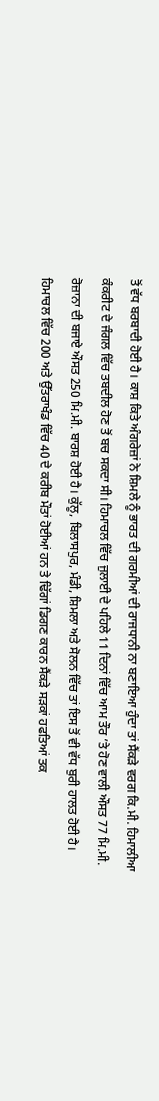ਤੋਂ ਵੱਧ ਬਰਬਾਦੀ ਹੋਈ ਹੈ। ਕਾਸ਼ ਕਿਤੇ ਅੰਗਰੇਜ਼ਾਂ ਨੇ ਸ਼ਿਮਲੇ ਨੂੰ ਭਾਰਤ ਦੀ ਗਰਮੀਆਂ ਦੀ ਰਾਜਧਾਨੀ ਨਾ ਬਣਾਇਆ ਹੁੰਦਾ ਤਾਂ ਸੈਂਕੜੇ ਵਰਗ ਕਿ.ਮੀ. ਹਿਮਾਲੀਆ ਕੰਕਰੀਟ ਦੇ ਜੰਗਲ ਵਿੱਚ ਤਬਦੀਲ ਹੋਣ ਤੋਂ ਬਚ ਸਕਦਾ ਸੀ। ਹਿਮਾਚਲ ਵਿੱਚ ਜੁਲਾਈ ਦੇ ਪਹਿਲੇ 11 ਦਿਨਾਂ ਵਿੱਚ ਆਮ ਤੌਰ ’ਤੇ ਹੋਣ ਵਾਲੀ ਔਸਤ 77 ਮਿ.ਮੀ. ਰੋਜ਼ਾਨਾ ਦੀ ਬਜਾਏ ਔਸਤ 250 ਮਿ.ਮੀ. ਬਾਰਸ਼ ਹੋਈ ਹੈ। ਕੁੱਲੂ, ਬਿਲਾਸਪੁਰ, ਮੰਡੀ, ਸ਼ਿਮਲਾ ਅਤੇ ਸੋਲਨ ਵਿੱਚ ਤਾਂ ਇਸ ਤੋਂ ਵੀ ਵੱਧ ਬੁਰੀ ਹਾਲਤ ਹੋਈ ਹੈ।
ਹਿਮਾਚਲ ਵਿੱਚ 200 ਅਤੇ ਉੱਤਰਾਖੰਡ ਵਿੱਚ 40 ਦੇ ਕਰੀਬ ਮੌਤਾਂ ਹੋਈਆਂ ਹਨ ਤੇ ਢਿੱਗਾਂ ਡਿਗਣ ਕਾਰਨ ਸੈਂਕੜੇ ਸੜਕਾਂ ਹਫਤਿਆਂ ਤਕ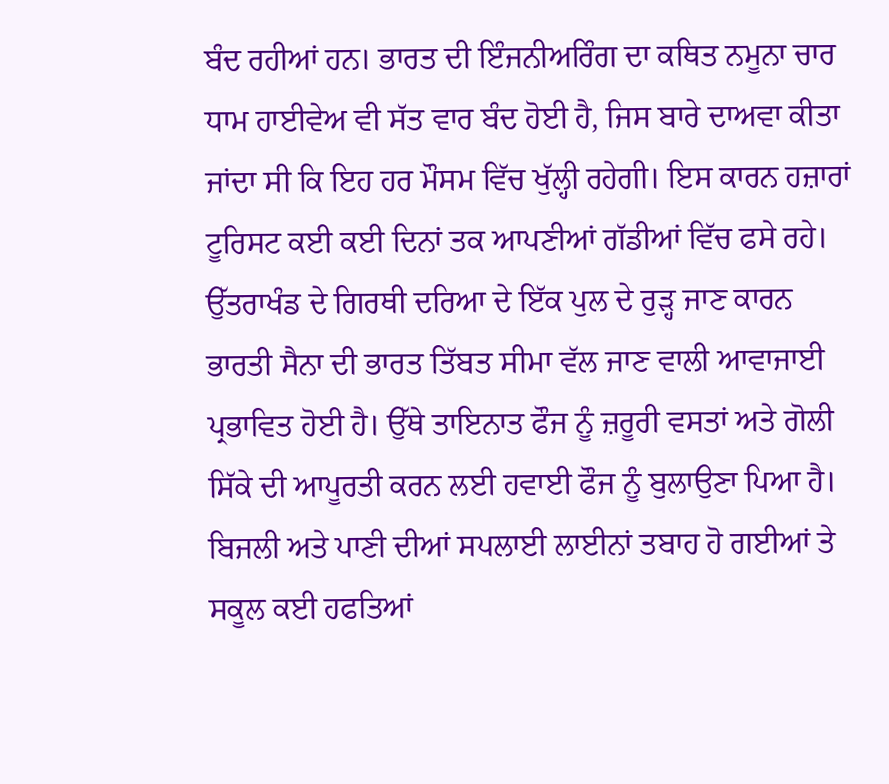ਬੰਦ ਰਹੀਆਂ ਹਨ। ਭਾਰਤ ਦੀ ਇੰਜਨੀਅਰਿੰਗ ਦਾ ਕਥਿਤ ਨਮੂਨਾ ਚਾਰ ਧਾਮ ਹਾਈਵੇਅ ਵੀ ਸੱਤ ਵਾਰ ਬੰਦ ਹੋਈ ਹੈ, ਜਿਸ ਬਾਰੇ ਦਾਅਵਾ ਕੀਤਾ ਜਾਂਦਾ ਸੀ ਕਿ ਇਹ ਹਰ ਮੌਸਮ ਵਿੱਚ ਖੁੱਲ੍ਹੀ ਰਹੇਗੀ। ਇਸ ਕਾਰਨ ਹਜ਼ਾਰਾਂ ਟੂਰਿਸਟ ਕਈ ਕਈ ਦਿਨਾਂ ਤਕ ਆਪਣੀਆਂ ਗੱਡੀਆਂ ਵਿੱਚ ਫਸੇ ਰਹੇ। ਉੱਤਰਾਖੰਡ ਦੇ ਗਿਰਥੀ ਦਰਿਆ ਦੇ ਇੱਕ ਪੁਲ ਦੇ ਰੁੜ੍ਹ ਜਾਣ ਕਾਰਨ ਭਾਰਤੀ ਸੈਨਾ ਦੀ ਭਾਰਤ ਤਿੱਬਤ ਸੀਮਾ ਵੱਲ ਜਾਣ ਵਾਲੀ ਆਵਾਜਾਈ ਪ੍ਰਭਾਵਿਤ ਹੋਈ ਹੈ। ਉੱਥੇ ਤਾਇਨਾਤ ਫੌਜ ਨੂੰ ਜ਼ਰੂਰੀ ਵਸਤਾਂ ਅਤੇ ਗੋਲੀ ਸਿੱਕੇ ਦੀ ਆਪੂਰਤੀ ਕਰਨ ਲਈ ਹਵਾਈ ਫੌਜ ਨੂੰ ਬੁਲਾਉਣਾ ਪਿਆ ਹੈ। ਬਿਜਲੀ ਅਤੇ ਪਾਣੀ ਦੀਆਂ ਸਪਲਾਈ ਲਾਈਨਾਂ ਤਬਾਹ ਹੋ ਗਈਆਂ ਤੇ ਸਕੂਲ ਕਈ ਹਫਤਿਆਂ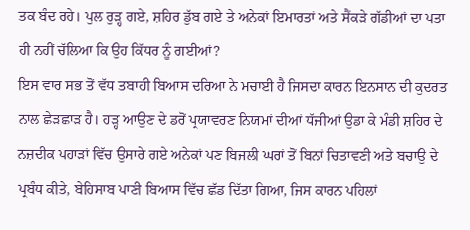ਤਕ ਬੰਦ ਰਹੇ। ਪੁਲ ਰੁੜ੍ਹ ਗਏ, ਸ਼ਹਿਰ ਡੁੱਬ ਗਏ ਤੇ ਅਨੇਕਾਂ ਇਮਾਰਤਾਂ ਅਤੇ ਸੈਂਕੜੇ ਗੱਡੀਆਂ ਦਾ ਪਤਾ ਹੀ ਨਹੀਂ ਚੱਲਿਆ ਕਿ ਉਹ ਕਿੱਧਰ ਨੂੰ ਗਈਆਂ?
ਇਸ ਵਾਰ ਸਭ ਤੋਂ ਵੱਧ ਤਬਾਹੀ ਬਿਆਸ ਦਰਿਆ ਨੇ ਮਚਾਈ ਹੈ ਜਿਸਦਾ ਕਾਰਨ ਇਨਸਾਨ ਦੀ ਕੁਦਰਤ ਨਾਲ ਛੇੜਛਾੜ ਹੈ। ਹੜ੍ਹ ਆਉਣ ਦੇ ਡਰੋਂ ਪ੍ਰਯਾਵਰਣ ਨਿਯਮਾਂ ਦੀਆਂ ਧੱਜੀਆਂ ਉਡਾ ਕੇ ਮੰਡੀ ਸ਼ਹਿਰ ਦੇ ਨਜ਼ਦੀਕ ਪਹਾੜਾਂ ਵਿੱਚ ਉਸਾਰੇ ਗਏ ਅਨੇਕਾਂ ਪਣ ਬਿਜਲੀ ਘਰਾਂ ਤੋਂ ਬਿਨਾਂ ਚਿਤਾਵਣੀ ਅਤੇ ਬਚਾਉ ਦੇ ਪ੍ਰਬੰਧ ਕੀਤੇ, ਬੇਹਿਸਾਬ ਪਾਣੀ ਬਿਆਸ ਵਿੱਚ ਛੱਡ ਦਿੱਤਾ ਗਿਆ, ਜਿਸ ਕਾਰਨ ਪਹਿਲਾਂ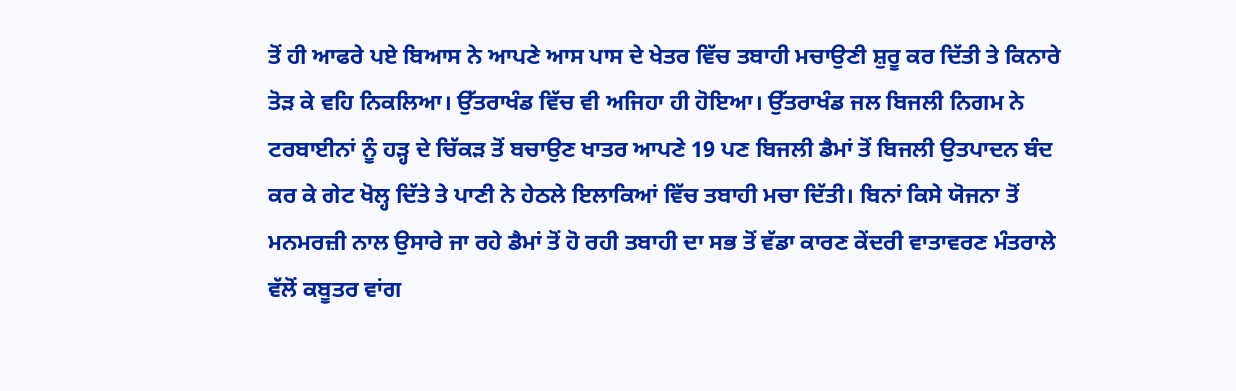ਤੋਂ ਹੀ ਆਫਰੇ ਪਏ ਬਿਆਸ ਨੇ ਆਪਣੇ ਆਸ ਪਾਸ ਦੇ ਖੇਤਰ ਵਿੱਚ ਤਬਾਹੀ ਮਚਾਉਣੀ ਸ਼ੁਰੂ ਕਰ ਦਿੱਤੀ ਤੇ ਕਿਨਾਰੇ ਤੋੜ ਕੇ ਵਹਿ ਨਿਕਲਿਆ। ਉੱਤਰਾਖੰਡ ਵਿੱਚ ਵੀ ਅਜਿਹਾ ਹੀ ਹੋਇਆ। ਉੱਤਰਾਖੰਡ ਜਲ ਬਿਜਲੀ ਨਿਗਮ ਨੇ ਟਰਬਾਈਨਾਂ ਨੂੰ ਹੜ੍ਹ ਦੇ ਚਿੱਕੜ ਤੋਂ ਬਚਾਉਣ ਖਾਤਰ ਆਪਣੇ 19 ਪਣ ਬਿਜਲੀ ਡੈਮਾਂ ਤੋਂ ਬਿਜਲੀ ਉਤਪਾਦਨ ਬੰਦ ਕਰ ਕੇ ਗੇਟ ਖੋਲ੍ਹ ਦਿੱਤੇ ਤੇ ਪਾਣੀ ਨੇ ਹੇਠਲੇ ਇਲਾਕਿਆਂ ਵਿੱਚ ਤਬਾਹੀ ਮਚਾ ਦਿੱਤੀ। ਬਿਨਾਂ ਕਿਸੇ ਯੋਜਨਾ ਤੋਂ ਮਨਮਰਜ਼ੀ ਨਾਲ ਉਸਾਰੇ ਜਾ ਰਹੇ ਡੈਮਾਂ ਤੋਂ ਹੋ ਰਹੀ ਤਬਾਹੀ ਦਾ ਸਭ ਤੋਂ ਵੱਡਾ ਕਾਰਣ ਕੇਂਦਰੀ ਵਾਤਾਵਰਣ ਮੰਤਰਾਲੇ ਵੱਲੋਂ ਕਬੂਤਰ ਵਾਂਗ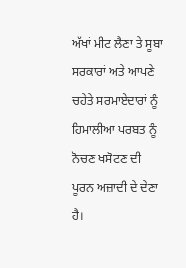ਅੱਖਾਂ ਮੀਟ ਲੈਣਾ ਤੇ ਸੂਬਾ ਸਰਕਾਰਾਂ ਅਤੇ ਆਪਣੇ ਚਹੇਤੇ ਸਰਮਾਏਦਾਰਾਂ ਨੂੰ ਹਿਮਾਲੀਆ ਪਰਬਤ ਨੂੰ ਨੋਚਣ ਖਸੋਟਣ ਦੀ ਪੂਰਨ ਅਜ਼ਾਦੀ ਦੇ ਦੇਣਾ ਹੈ।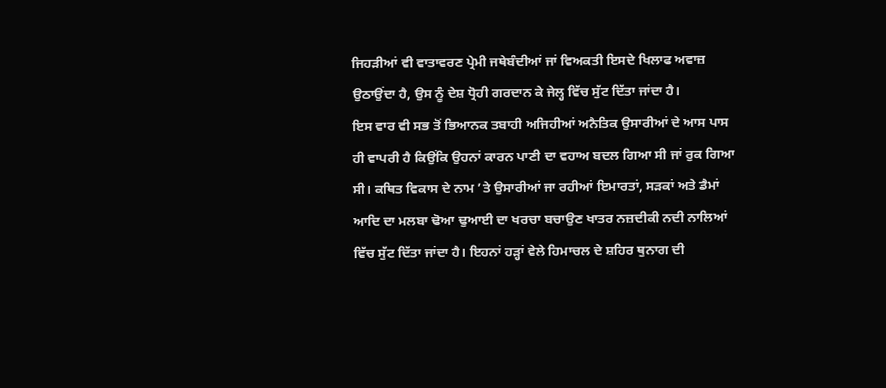ਜਿਹੜੀਆਂ ਵੀ ਵਾਤਾਵਰਣ ਪ੍ਰੇਮੀ ਜਥੇਬੰਦੀਆਂ ਜਾਂ ਵਿਅਕਤੀ ਇਸਦੇ ਖਿਲਾਫ ਅਵਾਜ਼ ਉਠਾਉਂਦਾ ਹੈ, ਉਸ ਨੂੰ ਦੇਸ਼ ਧ੍ਰੋਹੀ ਗਰਦਾਨ ਕੇ ਜੇਲ੍ਹ ਵਿੱਚ ਸੁੱਟ ਦਿੱਤਾ ਜਾਂਦਾ ਹੈ।
ਇਸ ਵਾਰ ਵੀ ਸਭ ਤੋਂ ਭਿਆਨਕ ਤਬਾਹੀ ਅਜਿਹੀਆਂ ਅਨੈਤਿਕ ਉਸਾਰੀਆਂ ਦੇ ਆਸ ਪਾਸ ਹੀ ਵਾਪਰੀ ਹੈ ਕਿਉਂਕਿ ਉਹਨਾਂ ਕਾਰਨ ਪਾਣੀ ਦਾ ਵਹਾਅ ਬਦਲ ਗਿਆ ਸੀ ਜਾਂ ਰੁਕ ਗਿਆ ਸੀ। ਕਥਿਤ ਵਿਕਾਸ ਦੇ ਨਾਮ ’ਤੇ ਉਸਾਰੀਆਂ ਜਾ ਰਹੀਆਂ ਇਮਾਰਤਾਂ, ਸੜਕਾਂ ਅਤੇ ਡੈਮਾਂ ਆਦਿ ਦਾ ਮਲਬਾ ਢੋਆ ਢੁਆਈ ਦਾ ਖਰਚਾ ਬਚਾਉਣ ਖਾਤਰ ਨਜ਼ਦੀਕੀ ਨਦੀ ਨਾਲਿਆਂ ਵਿੱਚ ਸੁੱਟ ਦਿੱਤਾ ਜਾਂਦਾ ਹੈ। ਇਹਨਾਂ ਹੜ੍ਹਾਂ ਵੇਲੇ ਹਿਮਾਚਲ ਦੇ ਸ਼ਹਿਰ ਥੁਨਾਗ ਦੀ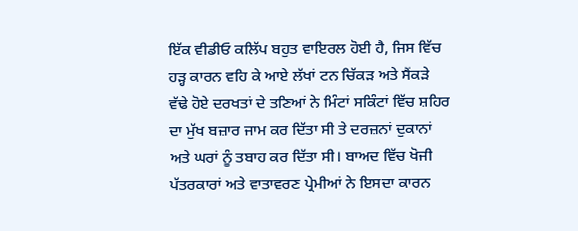ਇੱਕ ਵੀਡੀਓ ਕਲਿੱਪ ਬਹੁਤ ਵਾਇਰਲ ਹੋਈ ਹੈ, ਜਿਸ ਵਿੱਚ ਹੜ੍ਹ ਕਾਰਨ ਵਹਿ ਕੇ ਆਏ ਲੱਖਾਂ ਟਨ ਚਿੱਕੜ ਅਤੇ ਸੈਂਕੜੇ ਵੱਢੇ ਹੋਏ ਦਰਖਤਾਂ ਦੇ ਤਣਿਆਂ ਨੇ ਮਿੰਟਾਂ ਸਕਿੰਟਾਂ ਵਿੱਚ ਸ਼ਹਿਰ ਦਾ ਮੁੱਖ ਬਜ਼ਾਰ ਜਾਮ ਕਰ ਦਿੱਤਾ ਸੀ ਤੇ ਦਰਜ਼ਨਾਂ ਦੁਕਾਨਾਂ ਅਤੇ ਘਰਾਂ ਨੂੰ ਤਬਾਹ ਕਰ ਦਿੱਤਾ ਸੀ। ਬਾਅਦ ਵਿੱਚ ਖੋਜੀ ਪੱਤਰਕਾਰਾਂ ਅਤੇ ਵਾਤਾਵਰਣ ਪ੍ਰੇਮੀਆਂ ਨੇ ਇਸਦਾ ਕਾਰਨ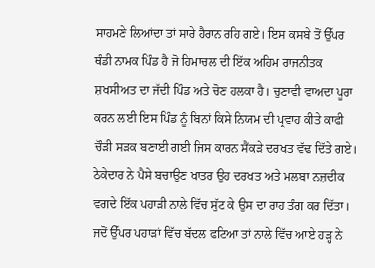ਸਾਹਮਣੇ ਲਿਆਂਦਾ ਤਾਂ ਸਾਰੇ ਹੈਰਾਨ ਰਹਿ ਗਏ। ਇਸ ਕਸਬੇ ਤੋਂ ਉੱਪਰ ਥੰਡੀ ਨਾਮਕ ਪਿੰਡ ਹੈ ਜੋ ਹਿਮਾਚਲ ਦੀ ਇੱਕ ਅਹਿਮ ਰਾਜਨੀਤਕ ਸ਼ਖਸੀਅਤ ਦਾ ਜੱਦੀ ਪਿੰਡ ਅਤੇ ਚੋਣ ਹਲਕਾ ਹੈ। ਚੁਣਾਵੀ ਵਾਅਦਾ ਪੂਰਾ ਕਰਨ ਲਈ ਇਸ ਪਿੰਡ ਨੂੰ ਬਿਨਾਂ ਕਿਸੇ ਨਿਯਮ ਦੀ ਪ੍ਰਵਾਹ ਕੀਤੇ ਕਾਫੀ ਚੌੜੀ ਸੜਕ ਬਣਾਈ ਗਈ ਜਿਸ ਕਾਰਨ ਸੈਂਕੜੇ ਦਰਖਤ ਵੱਢ ਦਿੱਤੇ ਗਏ। ਠੇਕੇਦਾਰ ਨੇ ਪੈਸੇ ਬਚਾਉਣ ਖਾਤਰ ਉਹ ਦਰਖਤ ਅਤੇ ਮਲਬਾ ਨਜ਼ਦੀਕ ਵਗਦੇ ਇੱਕ ਪਹਾੜੀ ਨਾਲੇ ਵਿੱਚ ਸੁੱਟ ਕੇ ਉਸ ਦਾ ਰਾਹ ਤੰਗ ਕਰ ਦਿੱਤਾ। ਜਦੋਂ ਉੱਪਰ ਪਹਾੜਾਂ ਵਿੱਚ ਬੱਦਲ ਫਟਿਆ ਤਾਂ ਨਾਲੇ ਵਿੱਚ ਆਏ ਹੜ੍ਹ ਨੇ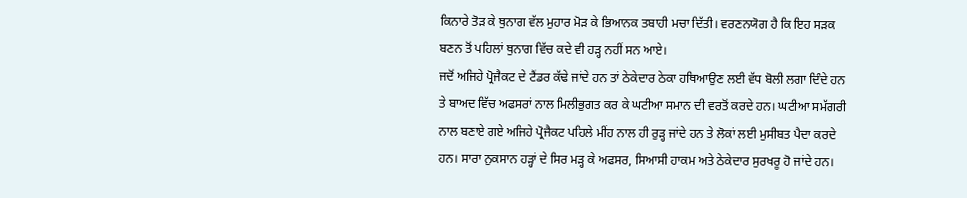ਕਿਨਾਰੇ ਤੋੜ ਕੇ ਥੁਨਾਗ ਵੱਲ ਮੁਹਾਰ ਮੋੜ ਕੇ ਭਿਆਨਕ ਤਬਾਹੀ ਮਚਾ ਦਿੱਤੀ। ਵਰਣਨਯੋਗ ਹੈ ਕਿ ਇਹ ਸੜਕ ਬਣਨ ਤੋਂ ਪਹਿਲਾਂ ਥੁਨਾਗ ਵਿੱਚ ਕਦੇ ਵੀ ਹੜ੍ਹ ਨਹੀਂ ਸਨ ਆਏ।
ਜਦੋਂ ਅਜਿਹੇ ਪ੍ਰੋਜੈਕਟ ਦੇ ਟੈਂਡਰ ਕੱਢੇ ਜਾਂਦੇ ਹਨ ਤਾਂ ਠੇਕੇਦਾਰ ਠੇਕਾ ਹਥਿਆਉਣ ਲਈ ਵੱਧ ਬੋਲੀ ਲਗਾ ਦਿੰਦੇ ਹਨ ਤੇ ਬਾਅਦ ਵਿੱਚ ਅਫਸਰਾਂ ਨਾਲ ਮਿਲੀਭੁਗਤ ਕਰ ਕੇ ਘਟੀਆ ਸਮਾਨ ਦੀ ਵਰਤੋਂ ਕਰਦੇ ਹਨ। ਘਟੀਆ ਸਮੱਗਰੀ ਨਾਲ ਬਣਾਏ ਗਏ ਅਜਿਹੇ ਪ੍ਰੋਜੈਕਟ ਪਹਿਲੇ ਮੀਂਹ ਨਾਲ ਹੀ ਰੁੜ੍ਹ ਜਾਂਦੇ ਹਨ ਤੇ ਲੋਕਾਂ ਲਈ ਮੁਸੀਬਤ ਪੈਦਾ ਕਰਦੇ ਹਨ। ਸਾਰਾ ਨੁਕਸਾਨ ਹੜ੍ਹਾਂ ਦੇ ਸਿਰ ਮੜ੍ਹ ਕੇ ਅਫਸਰ, ਸਿਆਸੀ ਹਾਕਮ ਅਤੇ ਠੇਕੇਦਾਰ ਸੁਰਖਰੂ ਹੋ ਜਾਂਦੇ ਹਨ।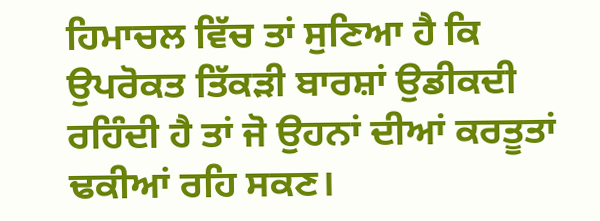ਹਿਮਾਚਲ ਵਿੱਚ ਤਾਂ ਸੁਣਿਆ ਹੈ ਕਿ ਉਪਰੋਕਤ ਤਿੱਕੜੀ ਬਾਰਸ਼ਾਂ ਉਡੀਕਦੀ ਰਹਿੰਦੀ ਹੈ ਤਾਂ ਜੋ ਉਹਨਾਂ ਦੀਆਂ ਕਰਤੂਤਾਂ ਢਕੀਆਂ ਰਹਿ ਸਕਣ।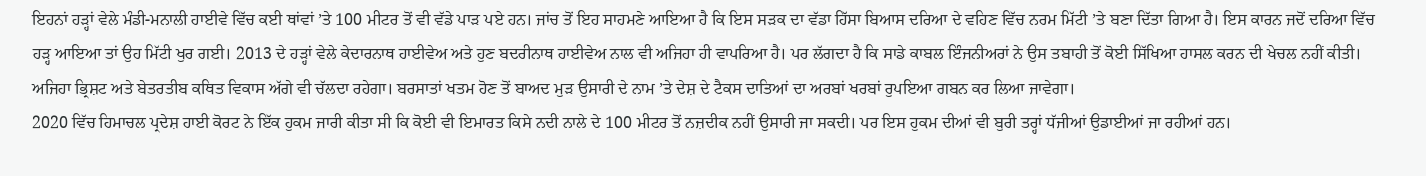ਇਹਨਾਂ ਹੜ੍ਹਾਂ ਵੇਲੇ ਮੰਡੀ-ਮਨਾਲੀ ਹਾਈਵੇ ਵਿੱਚ ਕਈ ਥਾਂਵਾਂ ’ਤੇ 100 ਮੀਟਰ ਤੋਂ ਵੀ ਵੱਡੇ ਪਾੜ ਪਏ ਹਨ। ਜਾਂਚ ਤੋਂ ਇਹ ਸਾਹਮਣੇ ਆਇਆ ਹੈ ਕਿ ਇਸ ਸੜਕ ਦਾ ਵੱਡਾ ਹਿੱਸਾ ਬਿਆਸ ਦਰਿਆ ਦੇ ਵਹਿਣ ਵਿੱਚ ਨਰਮ ਮਿੱਟੀ ’ਤੇ ਬਣਾ ਦਿੱਤਾ ਗਿਆ ਹੈ। ਇਸ ਕਾਰਨ ਜਦੋਂ ਦਰਿਆ ਵਿੱਚ ਹੜ੍ਹ ਆਇਆ ਤਾਂ ਉਹ ਮਿੱਟੀ ਖੁਰ ਗਈ। 2013 ਦੇ ਹੜ੍ਹਾਂ ਵੇਲੇ ਕੇਦਾਰਨਾਥ ਹਾਈਵੇਅ ਅਤੇ ਹੁਣ ਬਦਰੀਨਾਥ ਹਾਈਵੇਅ ਨਾਲ ਵੀ ਅਜਿਹਾ ਹੀ ਵਾਪਰਿਆ ਹੈ। ਪਰ ਲੱਗਦਾ ਹੈ ਕਿ ਸਾਡੇ ਕਾਬਲ ਇੰਜਨੀਅਰਾਂ ਨੇ ਉਸ ਤਬਾਹੀ ਤੋਂ ਕੋਈ ਸਿੱਖਿਆ ਹਾਸਲ ਕਰਨ ਦੀ ਖੇਚਲ ਨਹੀਂ ਕੀਤੀ। ਅਜਿਹਾ ਭ੍ਰਿਸ਼ਟ ਅਤੇ ਬੇਤਰਤੀਬ ਕਥਿਤ ਵਿਕਾਸ ਅੱਗੇ ਵੀ ਚੱਲਦਾ ਰਹੇਗਾ। ਬਰਸਾਤਾਂ ਖਤਮ ਹੋਣ ਤੋਂ ਬਾਅਦ ਮੁੜ ਉਸਾਰੀ ਦੇ ਨਾਮ ’ਤੇ ਦੇਸ਼ ਦੇ ਟੈਕਸ ਦਾਤਿਆਂ ਦਾ ਅਰਬਾਂ ਖਰਬਾਂ ਰੁਪਇਆ ਗਬਨ ਕਰ ਲਿਆ ਜਾਵੇਗਾ।
2020 ਵਿੱਚ ਹਿਮਾਚਲ ਪ੍ਰਦੇਸ਼ ਹਾਈ ਕੋਰਟ ਨੇ ਇੱਕ ਹੁਕਮ ਜਾਰੀ ਕੀਤਾ ਸੀ ਕਿ ਕੋਈ ਵੀ ਇਮਾਰਤ ਕਿਸੇ ਨਦੀ ਨਾਲੇ ਦੇ 100 ਮੀਟਰ ਤੋਂ ਨਜ਼ਦੀਕ ਨਹੀਂ ਉਸਾਰੀ ਜਾ ਸਕਦੀ। ਪਰ ਇਸ ਹੁਕਮ ਦੀਆਂ ਵੀ ਬੁਰੀ ਤਰ੍ਹਾਂ ਧੱਜੀਆਂ ਉਡਾਈਆਂ ਜਾ ਰਹੀਆਂ ਹਨ।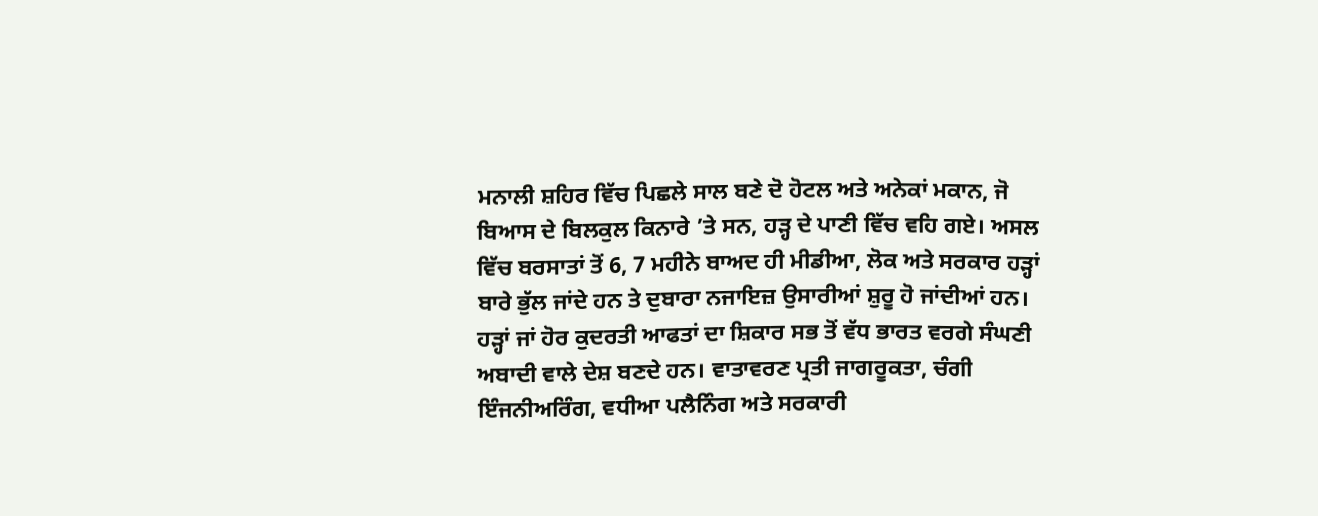ਮਨਾਲੀ ਸ਼ਹਿਰ ਵਿੱਚ ਪਿਛਲੇ ਸਾਲ ਬਣੇ ਦੋ ਹੋਟਲ ਅਤੇ ਅਨੇਕਾਂ ਮਕਾਨ, ਜੋ ਬਿਆਸ ਦੇ ਬਿਲਕੁਲ ਕਿਨਾਰੇ ’ਤੇ ਸਨ, ਹੜ੍ਹ ਦੇ ਪਾਣੀ ਵਿੱਚ ਵਹਿ ਗਏ। ਅਸਲ ਵਿੱਚ ਬਰਸਾਤਾਂ ਤੋਂ 6, 7 ਮਹੀਨੇ ਬਾਅਦ ਹੀ ਮੀਡੀਆ, ਲੋਕ ਅਤੇ ਸਰਕਾਰ ਹੜ੍ਹਾਂ ਬਾਰੇ ਭੁੱਲ ਜਾਂਦੇ ਹਨ ਤੇ ਦੁਬਾਰਾ ਨਜਾਇਜ਼ ਉਸਾਰੀਆਂ ਸ਼ੁਰੂ ਹੋ ਜਾਂਦੀਆਂ ਹਨ।
ਹੜ੍ਹਾਂ ਜਾਂ ਹੋਰ ਕੁਦਰਤੀ ਆਫਤਾਂ ਦਾ ਸ਼ਿਕਾਰ ਸਭ ਤੋਂ ਵੱਧ ਭਾਰਤ ਵਰਗੇ ਸੰਘਣੀ ਅਬਾਦੀ ਵਾਲੇ ਦੇਸ਼ ਬਣਦੇ ਹਨ। ਵਾਤਾਵਰਣ ਪ੍ਰਤੀ ਜਾਗਰੂਕਤਾ, ਚੰਗੀ ਇੰਜਨੀਅਰਿੰਗ, ਵਧੀਆ ਪਲੈਨਿੰਗ ਅਤੇ ਸਰਕਾਰੀ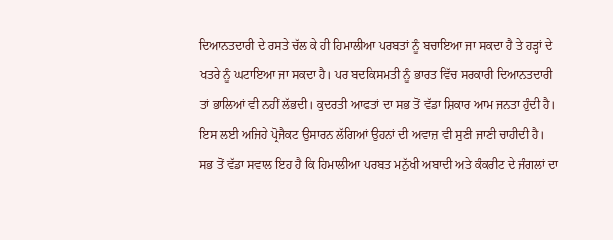ਦਿਆਨਤਦਾਰੀ ਦੇ ਰਸਤੇ ਚੱਲ ਕੇ ਹੀ ਹਿਮਾਲੀਆ ਪਰਬਤਾਂ ਨੂੰ ਬਚਾਇਆ ਜਾ ਸਕਦਾ ਹੈ ਤੇ ਹੜ੍ਹਾਂ ਦੇ ਖਤਰੇ ਨੂੰ ਘਟਾਇਆ ਜਾ ਸਕਦਾ ਹੈ। ਪਰ ਬਦਕਿਸਮਤੀ ਨੂੰ ਭਾਰਤ ਵਿੱਚ ਸਰਕਾਰੀ ਦਿਆਨਤਦਾਰੀ ਤਾਂ ਭਾਲਿਆਂ ਵੀ ਨਹੀਂ ਲੱਭਦੀ। ਕੁਦਰਤੀ ਆਫਤਾਂ ਦਾ ਸਭ ਤੋਂ ਵੱਡਾ ਸ਼ਿਕਾਰ ਆਮ ਜਨਤਾ ਹੁੰਦੀ ਹੈ। ਇਸ ਲਈ ਅਜਿਹੇ ਪ੍ਰੋਜੈਕਟ ਉਸਾਰਨ ਲੱਗਿਆਂ ਉਹਨਾਂ ਦੀ ਅਵਾਜ਼ ਵੀ ਸੁਣੀ ਜਾਣੀ ਚਾਹੀਦੀ ਹੈ। ਸਭ ਤੋਂ ਵੱਡਾ ਸਵਾਲ ਇਹ ਹੈ ਕਿ ਹਿਮਾਲੀਆ ਪਰਬਤ ਮਨੁੱਖੀ ਅਬਾਦੀ ਅਤੇ ਕੰਕਰੀਟ ਦੇ ਜੰਗਲਾਂ ਦਾ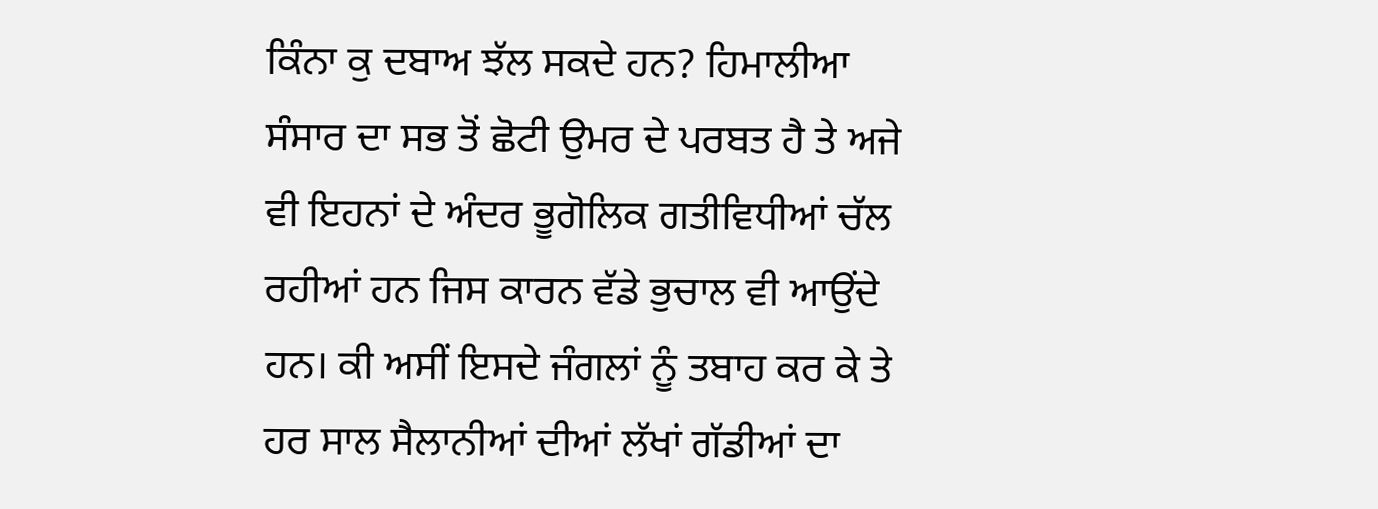ਕਿੰਨਾ ਕੁ ਦਬਾਅ ਝੱਲ ਸਕਦੇ ਹਨ? ਹਿਮਾਲੀਆ ਸੰਸਾਰ ਦਾ ਸਭ ਤੋਂ ਛੋਟੀ ਉਮਰ ਦੇ ਪਰਬਤ ਹੈ ਤੇ ਅਜੇ ਵੀ ਇਹਨਾਂ ਦੇ ਅੰਦਰ ਭੂਗੋਲਿਕ ਗਤੀਵਿਧੀਆਂ ਚੱਲ ਰਹੀਆਂ ਹਨ ਜਿਸ ਕਾਰਨ ਵੱਡੇ ਭੁਚਾਲ ਵੀ ਆਉਂਦੇ ਹਨ। ਕੀ ਅਸੀਂ ਇਸਦੇ ਜੰਗਲਾਂ ਨੂੰ ਤਬਾਹ ਕਰ ਕੇ ਤੇ ਹਰ ਸਾਲ ਸੈਲਾਨੀਆਂ ਦੀਆਂ ਲੱਖਾਂ ਗੱਡੀਆਂ ਦਾ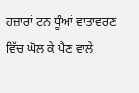ਹਜ਼ਾਰਾਂ ਟਨ ਧੂੰਆਂ ਵਾਤਾਵਰਣ ਵਿੱਚ ਘੋਲ ਕੇ ਪੈਣ ਵਾਲੇ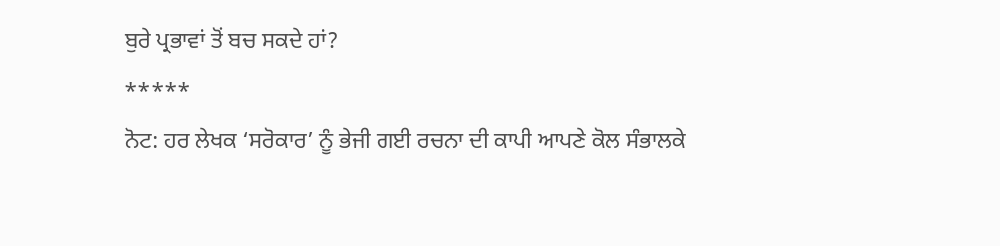ਬੁਰੇ ਪ੍ਰਭਾਵਾਂ ਤੋਂ ਬਚ ਸਕਦੇ ਹਾਂ?
*****
ਨੋਟ: ਹਰ ਲੇਖਕ ‘ਸਰੋਕਾਰ’ ਨੂੰ ਭੇਜੀ ਗਈ ਰਚਨਾ ਦੀ ਕਾਪੀ ਆਪਣੇ ਕੋਲ ਸੰਭਾਲਕੇ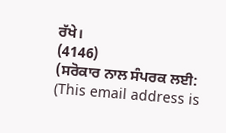ਰੱਖੇ।
(4146)
(ਸਰੋਕਾਰ ਨਾਲ ਸੰਪਰਕ ਲਈ: (This email address is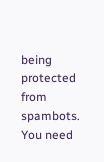being protected from spambots. You need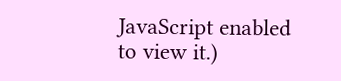JavaScript enabled to view it.)